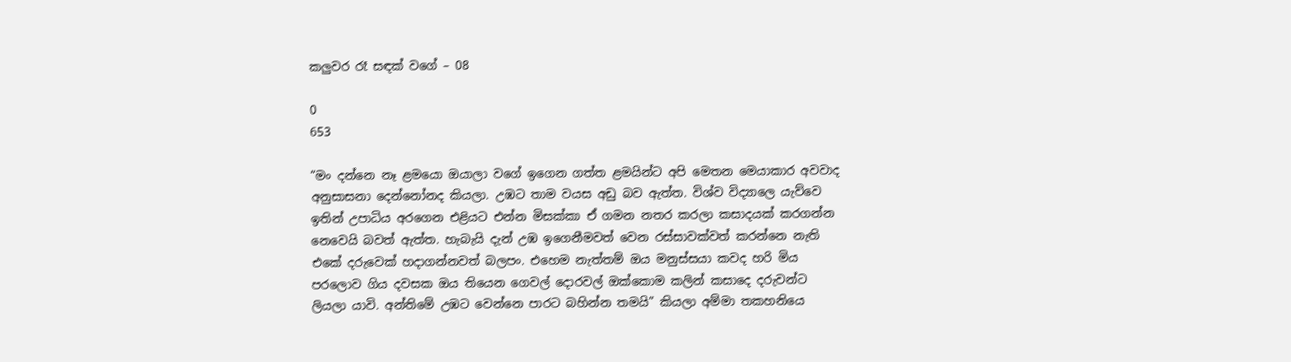කලුවර රෑ සඳක් වගේ – 08

0
653

“මං දන්නෙ නෑ ළමයො ඔයාලා වගේ ඉගෙන ගත්ත ළමයින්ට අපි මෙතන මෙයාකාර අවවාද අනුසාසනා දෙන්නෝනද කියලා. උඹට තාම වයස අඩු බව ඇත්ත. විශ්ව විද්‍යාලෙ යැව්වෙ ඉතින් උපාධිය අරගෙන එළියට එන්න මිසක්කා ඒ ගමන නතර කරලා කසාදයක් කරගන්න නෙවෙයි බවත් ඇත්ත. හැබැයි දැන් උඹ ඉගෙනීමවත් වෙන රස්සාවක්වත් කරන්නෙ නැති එකේ දරුවෙක් හදාගන්නවත් බලපං. එහෙම නැත්තම් ඔය මනුස්සයා කවද හරි මිය පරලොව ගිය දවසක ඔය තියෙන ගෙවල් දොරවල් ඔක්කොම කලින් කසාදෙ දරුවන්ට ලියලා යාවි. අන්තිමේ උඹට වෙන්නෙ පාරට බහින්න තමයි” කියලා අම්මා තකහනියෙ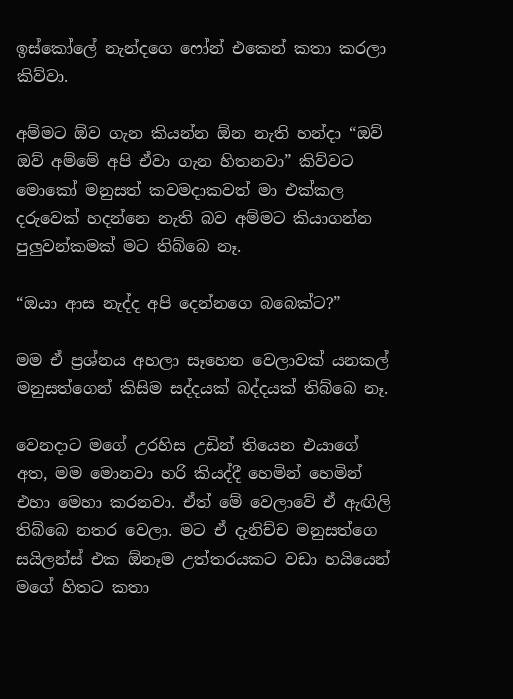ඉස්කෝලේ නැන්දගෙ ෆෝන් එකෙන් කතා කරලා කිව්වා.

අම්මට ඕව ගැන කියන්න ඕන නැති හන්දා “ඔව් ඔව් අම්මේ අපි ඒවා ගැන හිතනවා” කිව්වට මොකෝ මනුසත් කවමදාකවත් මා එක්කල දරුවෙක් හදන්නෙ නැති බව අම්මට කියාගන්න පුලුවන්කමක් මට තිබ්බෙ නෑ.

“ඔයා ආස නැද්ද අපි දෙන්නගෙ බබෙක්ට?”

මම ඒ ප්‍රශ්නය අහලා සෑහෙන වෙලාවක් යනකල් මනුසත්ගෙන් කිසිම සද්දයක් බද්දයක් තිබ්බෙ නෑ.

වෙනදාට මගේ උරහිස උඩින් තියෙන එයාගේ අත, මම මොනවා හරි කියද්දී හෙමින් හෙමින් එහා මෙහා කරනවා. ඒත් මේ වෙලාවේ ඒ ඇඟිලි තිබ්බෙ නතර වෙලා. මට ඒ දැනිච්ච මනුසත්ගෙ සයිලන්ස් එක ඕනෑම උත්තරයකට වඩා හයියෙන් මගේ හිතට කතා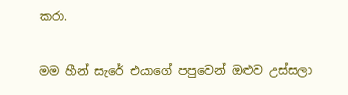කරා.

මම හීන් සැරේ එයාගේ පපුවෙන් ඔළුව උස්සලා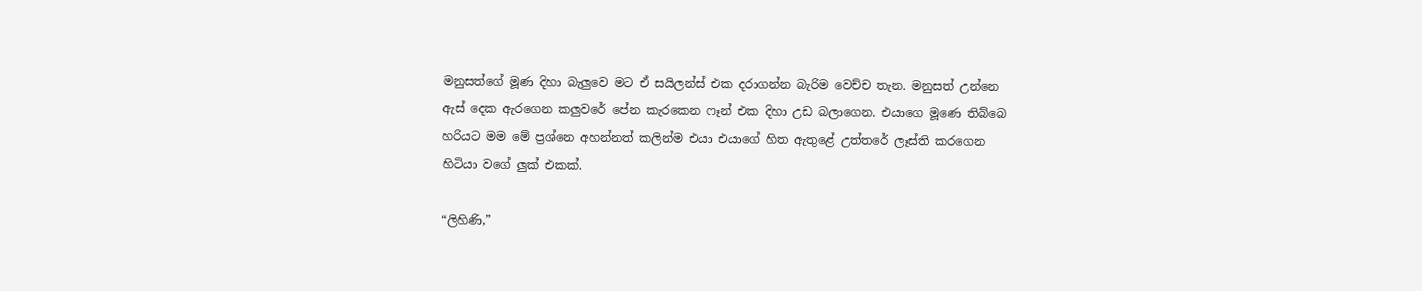මනුසත්ගේ මූණ දිහා බැලුවෙ මට ඒ සයිලන්ස් එක දරාගන්න බැරිම වෙච්ච තැන. මනුසත් උන්නෙ ඇස් දෙක ඇරගෙන කලුවරේ පේන කැරකෙන ෆෑන් එක දිහා උඩ බලාගෙන. එයාගෙ මූණෙ තිබ්බෙ හරියට මම මේ ප්‍රශ්නෙ අහන්නත් කලින්ම එයා එයාගේ හිත ඇතුළේ උත්තරේ ලෑස්ති කරගෙන හිටියා වගේ ලුක් එකක්.

“ලිහිණි,”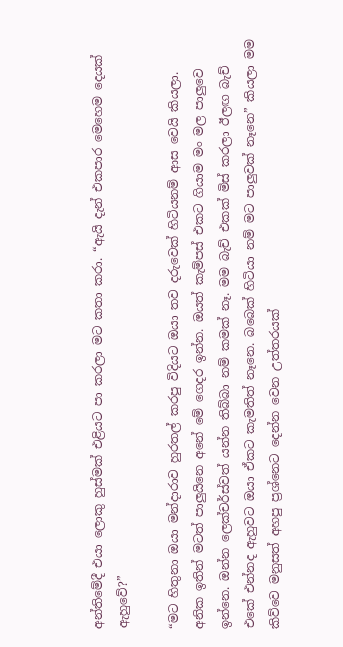අන්තිමේදී එයා ලොකු හුස්මක් එළියට පා කරලා මට කතා කරා. “ඇයි දැන් එකපාර මෙහෙම දෙයක් ඇහුවේ?”

“මට හිතුනා ඔයා මන්දාරාව හුරතල් කරපු විදියට ඔයා තව දරුවෙක් හිටියනම් ආස වෙයි කියලා. අනික ඉතින් මටත් පාලුයිනෙ අනේ මේ ගෙදර ඉන්න. ඔයත් කැම්පස් එකට ගියාම මං මල පාලුවෙ ඉන්නෙ. ඔන්න ලෙක්චර්ස්වත් යන්න තිබ්බා නම් කමක් නෑ. මම බැච් එකක් මිස් කරලා ඊලඟ බැච් එකේ එන්නද ඇහුවට ඔයා ඒකට කැමතිත් නෑනෙ. බබෙක් හිටියා නම් මට පාලුවක් නෑනෙ” කියලා මම කිව්වෙ මනුසත් අහපු ප්‍රශ්නෙට දෙන්න වෙන උත්තරයක්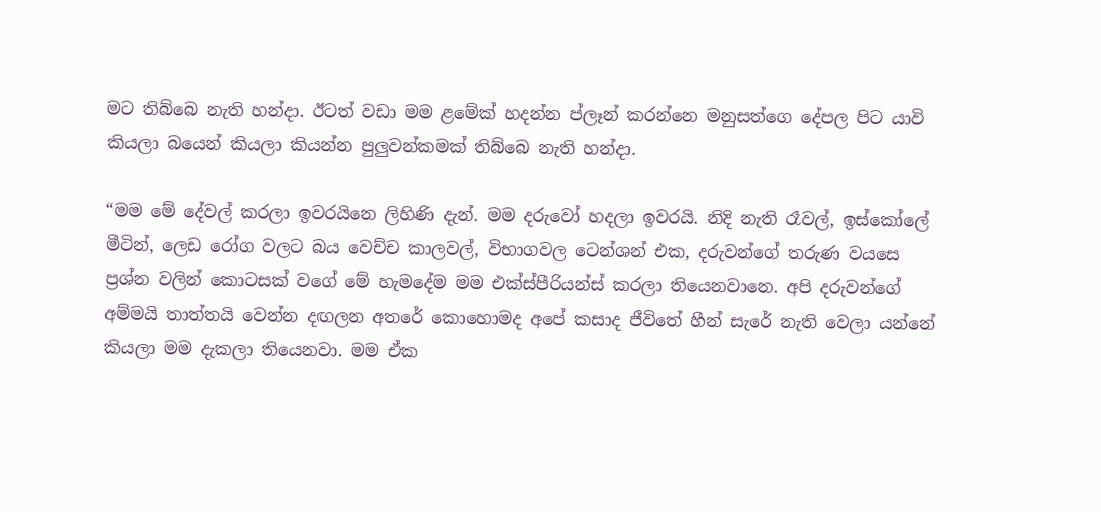මට තිබ්බෙ නැති හන්දා. ඊටත් වඩා මම ළමේක් හදන්න ප්ලෑන් කරන්නෙ මනුසත්ගෙ දේපල පිට යාවි කියලා බයෙන් කියලා කියන්න පුලුවන්කමක් තිබ්බෙ නැති හන්දා.

“මම මේ දේවල් කරලා ඉවරයිනෙ ලිහිණි දැන්. මම දරුවෝ හදලා ඉවරයි. නිදි නැති රෑවල්, ඉස්කෝලේ මීටින්, ලෙඩ රෝග වලට බය වෙච්ච කාලවල්, විභාගවල ටෙන්ශන් එක, දරුවන්ගේ තරුණ වයසෙ ප්‍රශ්න වලින් කොටසක් වගේ මේ හැමදේම මම එක්ස්පීරියන්ස් කරලා තියෙනවානෙ. අපි දරුවන්ගේ අම්මයි තාත්තයි වෙන්න දඟලන අතරේ කොහොමද අපේ කසාද ජීවිතේ හීන් සැරේ නැති වෙලා යන්නේ කියලා මම දැකලා තියෙනවා. මම ඒක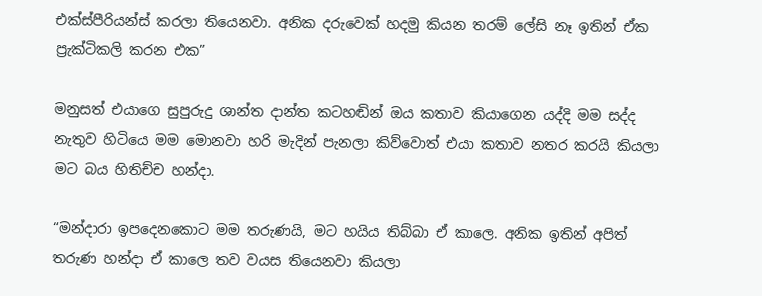එක්ස්පීරියන්ස් කරලා තියෙනවා. අනික දරුවෙක් හදමු කියන තරම් ලේසි නෑ ඉතින් ඒක ප්‍රැක්ටිකලි කරන එක”

මනුසත් එයාගෙ සුපුරුදු ශාන්ත දාන්ත කටහඬින් ඔය කතාව කියාගෙන යද්දි මම සද්ද නැතුව හිටියෙ මම මොනවා හරි මැදින් පැනලා කිව්වොත් එයා කතාව නතර කරයි කියලා මට බය හිතිච්ච හන්දා.

“මන්දාරා ඉපදෙනකොට මම තරුණයි, මට හයිය තිබ්බා ඒ කාලෙ. අනික ඉතින් අපිත් තරුණ හන්දා ඒ කාලෙ තව වයස තියෙනවා කියලා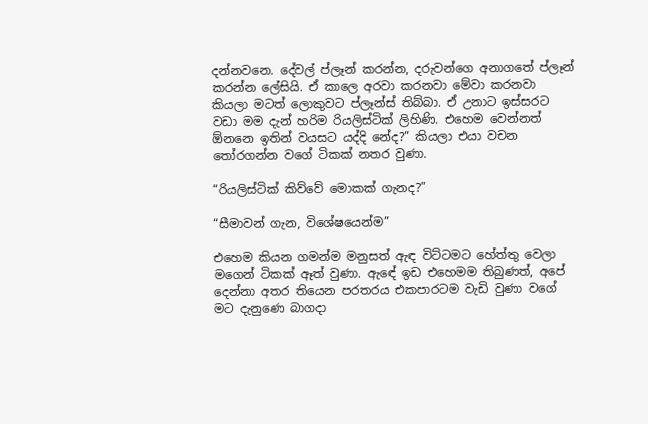දන්නවනෙ. දේවල් ප්ලෑන් කරන්න, දරුවන්ගෙ අනාගතේ ප්ලෑන් කරන්න ලේසියි. ඒ කාලෙ අරවා කරනවා මේවා කරනවා කියලා මටත් ලොකුවට ප්ලෑන්ස් තිබ්බා. ඒ උනාට ඉස්සරට වඩා මම දැන් හරිම රියලිස්ටික් ලිහිණි. එහෙම වෙන්නත් ඕනනෙ ඉතින් වයසට යද්දි නේද?” කියලා එයා වචන තෝරගන්න වගේ ටිකක් නතර වුණා.

“රියලිස්ටික් කිව්වේ මොකක් ගැනද?”

“සීමාවන් ගැන, විශේෂයෙන්ම”

එහෙම කියන ගමන්ම මනුසත් ඇඳ විට්ටමට හේත්තු වෙලා මගෙන් ටිකක් ඈත් වුණා. ඇඳේ ඉඩ එහෙමම තිබුණත්, අපේ දෙන්නා අතර තියෙන පරතරය එකපාරටම වැඩි වුණා වගේ මට දැනුණෙ බාගදා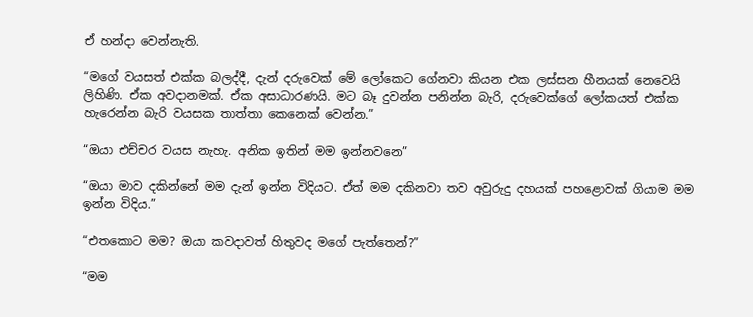ඒ හන්දා වෙන්නැති.

“මගේ වයසත් එක්ක බලද්දී, දැන් දරුවෙක් මේ ලෝකෙට ගේනවා කියන එක ලස්සන හීනයක් නෙවෙයි ලිහිණි. ඒක අවදානමක්. ඒක අසාධාරණයි. මට බෑ දුවන්න පනින්න බැරි, දරුවෙක්ගේ ලෝකයත් එක්ක හැරෙන්න බැරි වයසක තාත්තා කෙනෙක් වෙන්න.”

“ඔයා එච්චර වයස නැහැ. අනික ඉතින් මම ඉන්නවනෙ”

“ඔයා මාව දකින්නේ මම දැන් ඉන්න විදියට. ඒත් මම දකිනවා තව අවුරුදු දහයක් පහළොවක් ගියාම මම ඉන්න විදිය.”

“එතකොට මම? ඔයා කවදාවත් හිතුවද මගේ පැත්තෙන්?”

“මම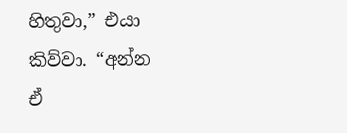හිතුවා,” එයා කිව්වා. “අන්න ඒ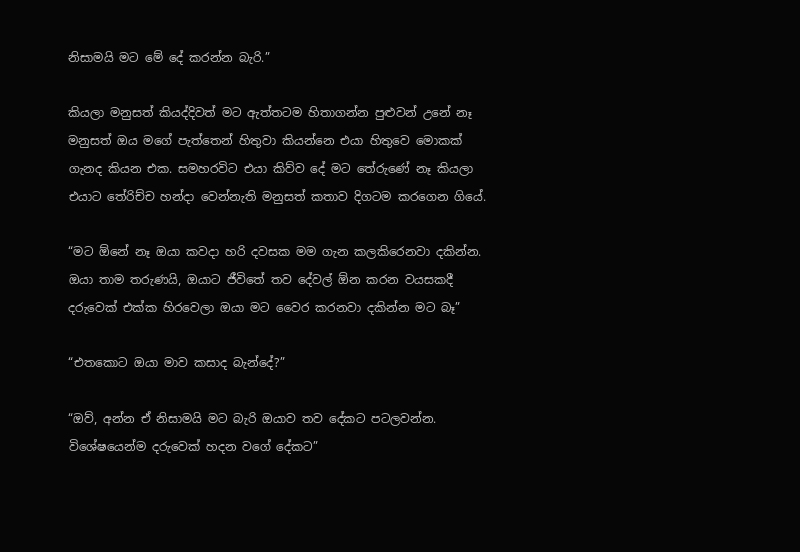නිසාමයි මට මේ දේ කරන්න බැරි.”

කියලා මනුසත් කියද්දිවත් මට ඇත්තටම හිතාගන්න පුළුවන් උනේ නෑ මනුසත් ඔය මගේ පැත්තෙන් හිතුවා කියන්නෙ එයා හිතුවෙ මොකක් ගැනද කියන එක. සමහරවිට එයා කිව්ව දේ මට තේරුණේ නෑ කියලා එයාට තේරිච්ච හන්දා වෙන්නැති මනුසත් කතාව දිගටම කරගෙන ගියේ.

“මට ඕනේ නෑ ඔයා කවදා හරි දවසක මම ගැන කලකිරෙනවා දකින්න. ඔයා තාම තරුණයි, ඔයාට ජීවිතේ තව දේවල් ඕන කරන වයසකදී දරුවෙක් එක්ක හිරවෙලා ඔයා මට වෛර කරනවා දකින්න මට බෑ”

“එතකොට ඔයා මාව කසාද බැන්දේ?”

“ඔව්, අන්න ඒ නිසාමයි මට බැරි ඔයාව තව දේකට පටලවන්න. විශේෂයෙන්ම දරුවෙක් හදන වගේ දේකට”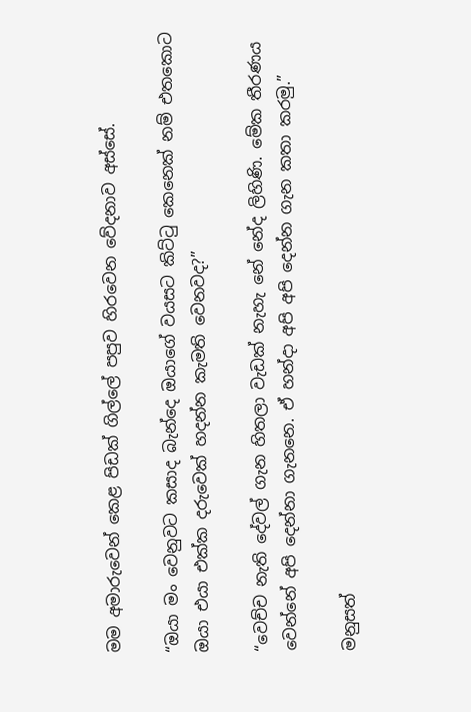මම අමාරුවෙන් කෙළ පිඩක් ගිල්ලේ පපුව හිරවෙන වේදනාව අස්සේ.

“ඔයා මං වෙනුවට කසාද බැන්දෙ ඔයාගේ වයසට කිට්ටු කෙනෙක් නම් එතකොට ඔයා එයා එක්ක දරුවෙක් හදන්න කැමති වෙනවද?”

“වෙච්ච නැති දේවල් ගැන හිතලා වැඩක් නැහැ නේ නේද ලිහිණි. මේක තීරණය වෙන්නේ අපි දෙන්නා ගැනනෙ. ඒ හන්දා අපි අපි දෙන්න ගැන කතා කරමු.”

මනුසත්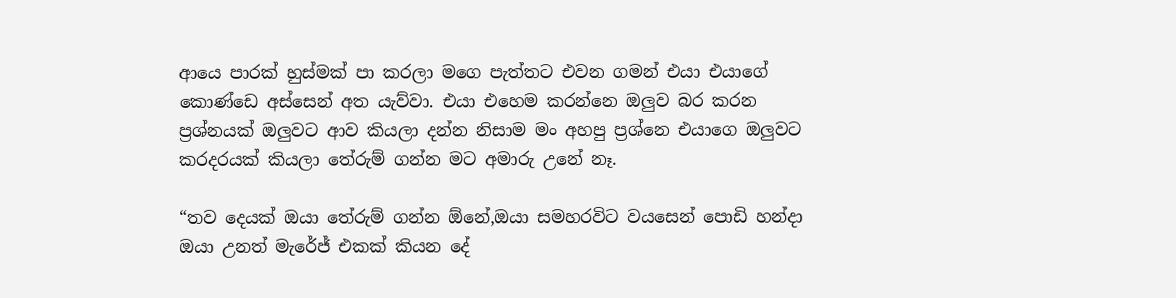ආයෙ පාරක් හුස්මක් පා කරලා මගෙ පැත්තට එවන ගමන් එයා එයාගේ කොණ්ඩෙ අස්සෙන් අත යැව්වා. එයා එහෙම කරන්නෙ ඔලුව බර කරන ප්‍රශ්නයක් ඔලුවට ආව කියලා දන්න නිසාම මං අහපු ප්‍රශ්නෙ එයාගෙ ඔලුවට කරදරයක් කියලා තේරුම් ගන්න මට අමාරු උනේ නෑ.

“තව දෙයක් ඔයා තේරුම් ගන්න ඕනේ,ඔයා සමහරවිට වයසෙන් පොඩි හන්දා ඔයා උනත් මැරේජ් එකක් කියන දේ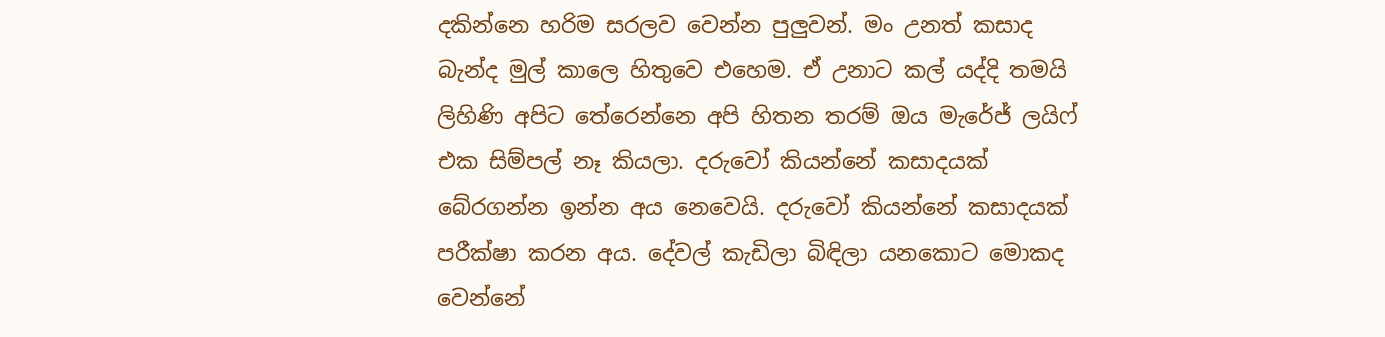දකින්නෙ හරිම සරලව වෙන්න පුලුවන්. මං උනත් කසාද බැන්ද මුල් කාලෙ හිතුවෙ එහෙම. ඒ උනාට කල් යද්දි තමයි ලිහිණි අපිට තේරෙන්නෙ අපි හිතන තරම් ඔය මැරේජ් ලයිෆ් එක සිම්පල් නෑ කියලා. දරුවෝ කියන්නේ කසාදයක් බේරගන්න ඉන්න අය නෙවෙයි. දරුවෝ කියන්නේ කසාදයක් පරීක්ෂා කරන අය. දේවල් කැඩිලා බිඳිලා යනකොට මොකද වෙන්නේ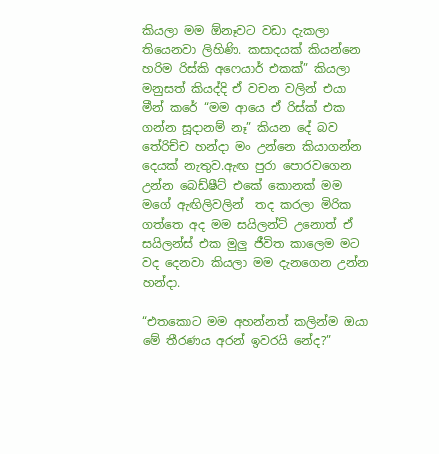කියලා මම ඕනෑවට වඩා දැකලා තියෙනවා ලිහිණි. කසාදයක් කියන්නෙ හරිම රිස්කි අෆෙයාර් එකක්” කියලා මනුසත් කියද්දි ඒ වචන වලින් එයා මීන් කරේ “මම ආයෙ ඒ රිස්ක් එක ගන්න සූදානම් නෑ” කියන දේ බව තේරිච්ච හන්දා මං උන්නෙ කියාගන්න දෙයක් නැතුව.ඇඟ පුරා පොරවගෙන උන්න බෙඩ්ෂීට් එකේ කොනක් මම මගේ ඇඟිලිවලින්  තද කරලා මිරික ගත්තෙ අද මම සයිලන්ට් උනොත් ඒ සයිලන්ස් එක මුලු ජීවිත කාලෙම මට වද දෙනවා කියලා මම දැනගෙන උන්න හන්දා.

“එතකොට මම අහන්නත් කලින්ම ඔයා මේ තීරණය අරන් ඉවරයි නේද?”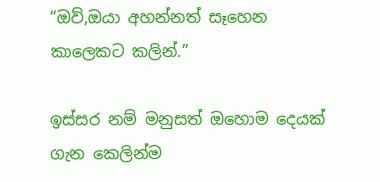“ඔව්,ඔයා අහන්නත් සෑහෙන කාලෙකට කලින්.”

ඉස්සර නම් මනුසත් ඔහොම දෙයක් ගැන කෙලින්ම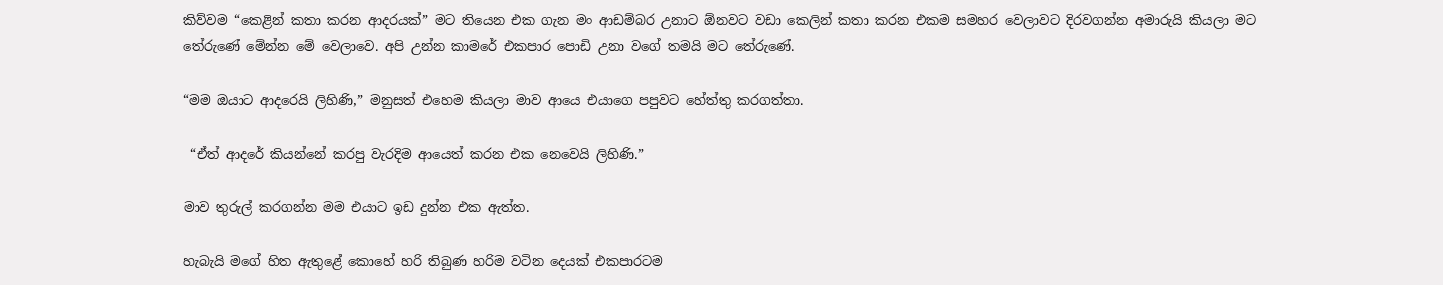කිව්වම “කෙළින් කතා කරන ආදරයක්” මට තියෙන එක ගැන මං ආඩම්බර උනාට ඕනවට වඩා කෙලින් කතා කරන එකම සමහර වෙලාවට දිරවගන්න අමාරුයි කියලා මට තේරුණේ මේන්න මේ වෙලාවෙ. අපි උන්න කාමරේ එකපාර පොඩි උනා වගේ තමයි මට තේරුණේ.

“මම ඔයාට ආදරෙයි ලිහිණි,” මනුසත් එහෙම කියලා මාව ආයෙ එයාගෙ පපුවට හේත්තු කරගත්තා.

 “ඒත් ආදරේ කියන්නේ කරපු වැරදිම ආයෙත් කරන එක නෙවෙයි ලිහිණි.”

මාව තුරුල් කරගන්න මම එයාට ඉඩ දුන්න එක ඇත්ත.

හැබැයි මගේ හිත ඇතුළේ කොහේ හරි තිබුණ හරිම වටින දෙයක් එකපාරටම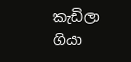කැඩිලා ගියා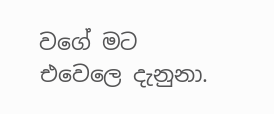වගේ මට එවෙලෙ දැනුනා.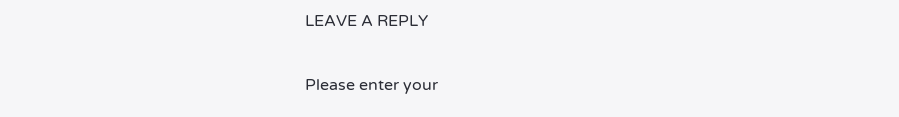LEAVE A REPLY

Please enter your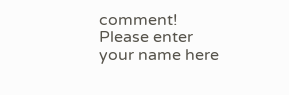comment!
Please enter your name here